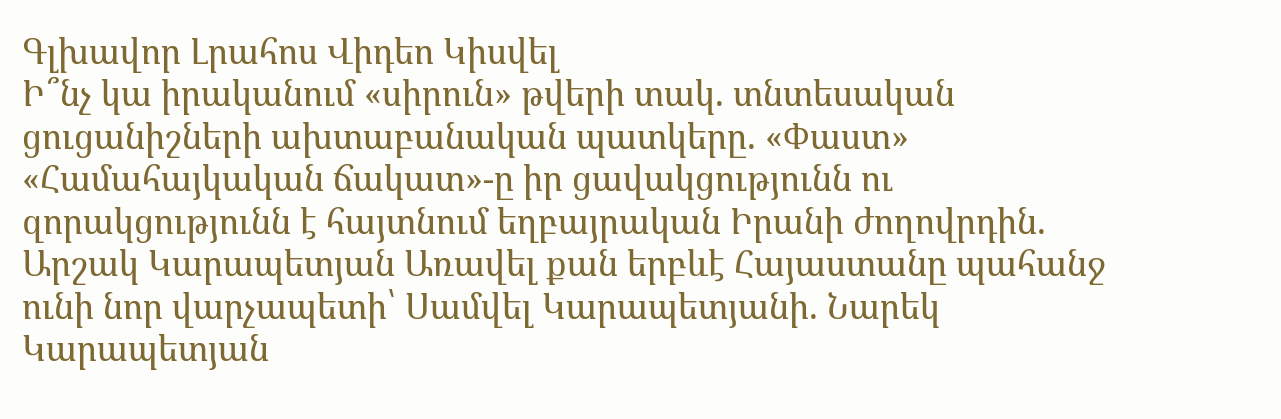Գլխավոր Լրահոս Վիդեո Կիսվել
Ի՞նչ կա իրականում «սիրուն» թվերի տակ. տնտեսական ցուցանիշների ախտաբանական պատկերը. «Փաստ» «Համահայկական ճակատ»-ը իր ցավակցությունն ու զորակցությունն է հայտնում եղբայրական Իրանի ժողովրդին. Արշակ Կարապետյան Առավել քան երբևէ Հայաստանը պահանջ ունի նոր վարչապետի՝ Սամվել Կարապետյանի. Նարեկ Կարապետյան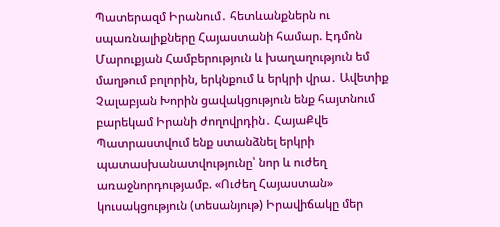Պատերազմ Իրանում․ հետևանքներն ու սպառնալիքները Հայաստանի համար. Էդմոն Մարուքյան Համբերություն և խաղաղություն եմ մաղթում բոլորին, երկնքում և երկրի վրա․ Ավետիք Չալաբյան Խորին ցավակցություն ենք հայտնում բարեկամ Իրանի ժողովրդին․ ՀայաՔվե Պատրաստվում ենք ստանձնել երկրի պատասխանատվությունը՝ նոր և ուժեղ առաջնորդությամբ. «Ուժեղ Հայաստան» կուսակցություն (տեսանյութ) Իրավիճակը մեր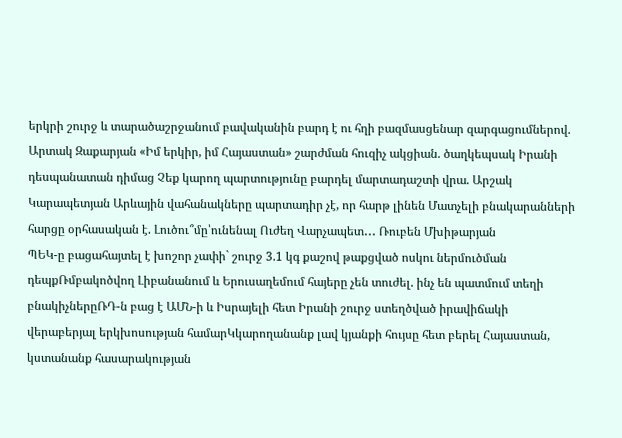երկրի շուրջ և տարածաշրջանում բավականին բարդ է ու հղի բազմասցենար զարգացումներով. Արտակ Զաքարյան «Իմ երկիր, իմ Հայաստան» շարժման հուզիչ ակցիան. ծաղկեպսակ Իրանի դեսպանատան դիմաց Չեք կարող պարտությունը բարդել մարտադաշտի վրա. Արշակ Կարապետյան Արևային վահանակները պարտադիր չէ, որ հարթ լինեն Մատչելի բնակարանների հարցը օրհասական է. Լուծու՞մը՝ունենալ Ուժեղ Վարչապետ․․․ Ռուբեն Մխիթարյան
ՊԵԿ-ը բացահայտել է խոշոր չափի` շուրջ 3.1 կգ քաշով թաքցված ոսկու ներմուծման դեպքՌմբակոծվող Լիբանանում և Երուսաղեմում հայերը չեն տուժել. ինչ են պատմում տեղի բնակիչներըՌԴ-ն բաց է ԱՄՆ-ի և Իսրայելի հետ Իրանի շուրջ ստեղծված իրավիճակի վերաբերյալ երկխոսության համարԿկարողանանք լավ կյանքի հույսը հետ բերել Հայաստան, կստանանք հասարակության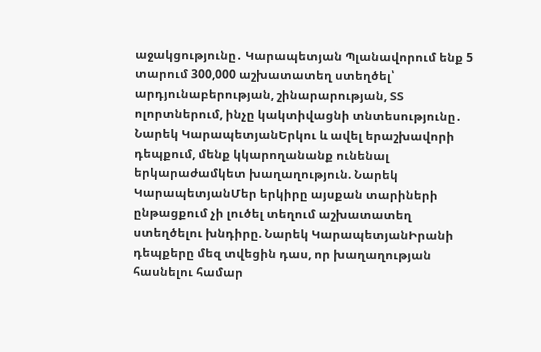աջակցությունը․ Կարապետյան Պլանավորում ենք 5 տարում 300,000 աշխատատեղ ստեղծել՝ արդյունաբերության, շինարարության, ՏՏ ոլորտներում, ինչը կակտիվացնի տնտեսությունը․ Նարեկ ԿարապետյանԵրկու և ավել երաշխավորի դեպքում, մենք կկարողանանք ունենալ երկարաժամկետ խաղաղություն. Նարեկ ԿարապետյանՄեր երկիրը այսքան տարիների ընթացքում չի լուծել տեղում աշխատատեղ ստեղծելու խնդիրը. Նարեկ ԿարապետյանԻրանի դեպքերը մեզ տվեցին դաս, որ խաղաղության հասնելու համար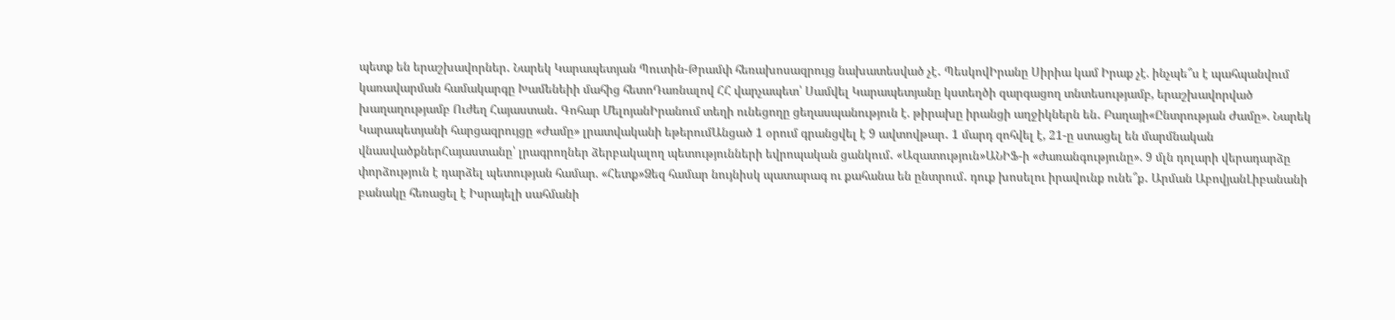պետք են երաշխավորներ․ Նարեկ Կարապետյան Պուտին-Թրամփ հեռախոսազրույց նախատեսված չէ․ ՊեսկովԻրանը Սիրիա կամ Իրաք չէ. ինչպե՞ս է պահպանվում կառավարման համակարգը Խամենեիի մահից հետոԴառնալով ՀՀ վարչապետ՝ Սամվել Կարապետյանը կստեղծի զարգացող տնտեսությամբ, երաշխավորված խաղաղությամբ Ուժեղ Հայաստան․ Գոհար ՄելոյանԻրանում տեղի ունեցողը ցեղասպանություն է. թիրախը իրանցի աղջիկներն են․ Բաղայի«Ընտրության Ժամը». Նարեկ Կարապետյանի հարցազրույցը «Ժամը» լրատվականի եթերումԱնցած 1 օրում գրանցվել է 9 ավտովթար․ 1 մարդ զոհվել է, 21-ը ստացել են մարմնական վնասվածքներՀայաստանը՝ լրագրողներ ձերբակալող պետությունների եվրոպական ցանկում․ «Ազատություն»ԱՆԻՖ-ի «ժառանգությունը». 9 մլն դոլարի վերադարձը փորձություն է դարձել պետության համար. «Հետք»Ձեզ համար նույնիսկ պատարագ ու քահանա են ընտրում․ դուք խոսելու իրավունք ունե՞ք․ Արման ԱբովյանԼիբանանի բանակը հեռացել է Իսրայելի սահմանի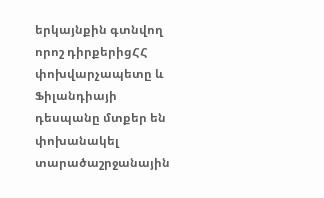երկայնքին գտնվող որոշ դիրքերիցՀՀ փոխվարչապետը և Ֆիլանդիայի դեսպանը մտքեր են փոխանակել տարածաշրջանային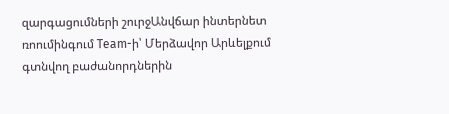զարգացումների շուրջԱնվճար ինտերնետ ռոումինգում Team-ի՝ Մերձավոր Արևելքում գտնվող բաժանորդներին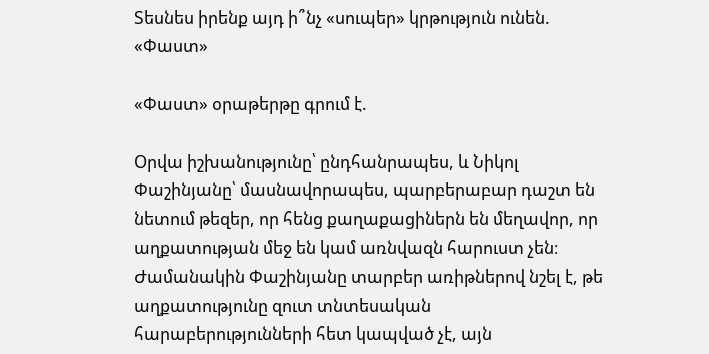Տեսնես իրենք այդ ի՞նչ «սուպեր» կրթություն ունեն. «Փաստ»

«Փաստ» օրաթերթը գրում է.

Օրվա իշխանությունը՝ ընդհանրապես, և Նիկոլ Փաշինյանը՝ մասնավորապես, պարբերաբար դաշտ են նետում թեզեր, որ հենց քաղաքացիներն են մեղավոր, որ աղքատության մեջ են կամ առնվազն հարուստ չեն։ Ժամանակին Փաշինյանը տարբեր առիթներով նշել է, թե աղքատությունը զուտ տնտեսական հարաբերությունների հետ կապված չէ, այն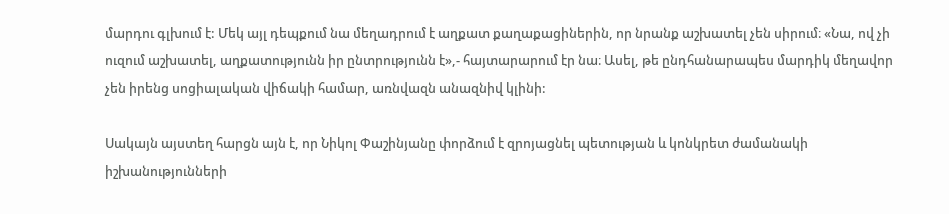մարդու գլխում է: Մեկ այլ դեպքում նա մեղադրում է աղքատ քաղաքացիներին, որ նրանք աշխատել չեն սիրում։ «Նա, ով չի ուզում աշխատել, աղքատությունն իր ընտրությունն է»,- հայտարարում էր նա։ Ասել, թե ընդհանարապես մարդիկ մեղավոր չեն իրենց սոցիալական վիճակի համար, առնվազն անազնիվ կլինի:

Սակայն այստեղ հարցն այն է, որ Նիկոլ Փաշինյանը փորձում է զրոյացնել պետության և կոնկրետ ժամանակի իշխանությունների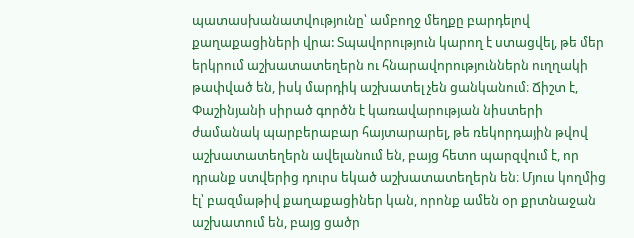պատասխանատվությունը՝ ամբողջ մեղքը բարդելով քաղաքացիների վրա: Տպավորություն կարող է ստացվել, թե մեր երկրում աշխատատեղերն ու հնարավորություններն ուղղակի թափված են, իսկ մարդիկ աշխատել չեն ցանկանում։ Ճիշտ է, Փաշինյանի սիրած գործն է կառավարության նիստերի ժամանակ պարբերաբար հայտարարել, թե ռեկորդային թվով աշխատատեղերն ավելանում են, բայց հետո պարզվում է, որ դրանք ստվերից դուրս եկած աշխատատեղերն են։ Մյուս կողմից էլ՝ բազմաթիվ քաղաքացիներ կան, որոնք ամեն օր քրտնաջան աշխատում են, բայց ցածր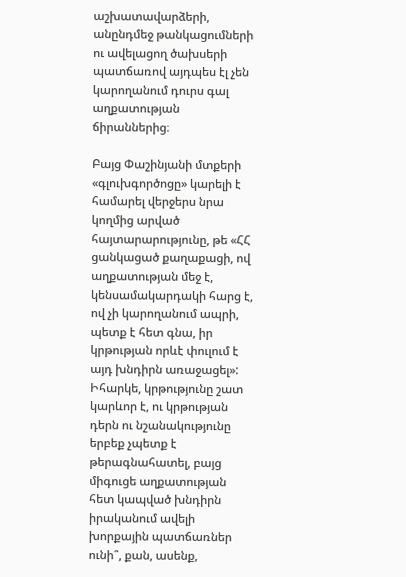աշխատավարձերի, անընդմեջ թանկացումների ու ավելացող ծախսերի պատճառով այդպես էլ չեն կարողանում դուրս գալ աղքատության ճիրաններից։

Բայց Փաշինյանի մտքերի «գլուխգործոցը» կարելի է համարել վերջերս նրա կողմից արված հայտարարությունը, թե «ՀՀ ցանկացած քաղաքացի, ով աղքատության մեջ է, կենսամակարդակի հարց է, ով չի կարողանում ապրի, պետք է հետ գնա, իր կրթության որևէ փուլում է այդ խնդիրն առաջացել»: Իհարկե, կրթությունը շատ կարևոր է, ու կրթության դերն ու նշանակությունը երբեք չպետք է թերագնահատել, բայց միգուցե աղքատության հետ կապված խնդիրն իրականում ավելի խորքային պատճառներ ունի՞, քան, ասենք,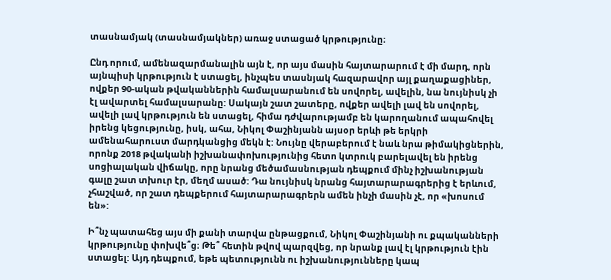տասնամյակ (տասնամյակներ) առաջ ստացած կրթությունը։

Ընդ որում, ամենազարմանալին այն է, որ այս մասին հայտարարում է մի մարդ, որն այնպիսի կրթություն է ստացել, ինչպես տասնյակ հազարավոր այլ քաղաքացիներ, ովքեր 90-ական թվականներին համալսարանում են սովորել, ավելին, նա նույնիսկ չի էլ ավարտել համալսարանը: Սակայն շատ շատերը, ովքեր ավելի լավ են սովորել, ավելի լավ կրթություն են ստացել, հիմա դժվարությամբ են կարողանում ապահովել իրենց կեցությունը, իսկ, ահա, Նիկոլ Փաշինյանն այսօր երևի թե երկրի ամենահարուստ մարդկանցից մեկն է: Նույնը վերաբերում է նաև նրա թիմակիցներին, որոնք 2018 թվականի իշխանափոխությունից հետո կտրուկ բարելավել են իրենց սոցիալական վիճակը, որը նրանց մեծամասնության դեպքում մինչ իշխանության գալը շատ տխուր էր, մեղմ ասած: Դա նույնիսկ նրանց հայտարարագրերից է երևում, չհաշված, որ շատ դեպքերում հայտարարագրերն ամեն ինչի մասին չէ, որ «խոսում են»:

Ի՞նչ պատահեց այս մի քանի տարվա ընթացքում, Նիկոլ Փաշինյանի ու քպականների կրթությունը փոխվե՞ց։ Թե՞ հետին թվով պարզվեց, որ նրանք լավ էլ կրթություն էին ստացել: Այդ դեպքում, եթե պետությունն ու իշխանությունները կապ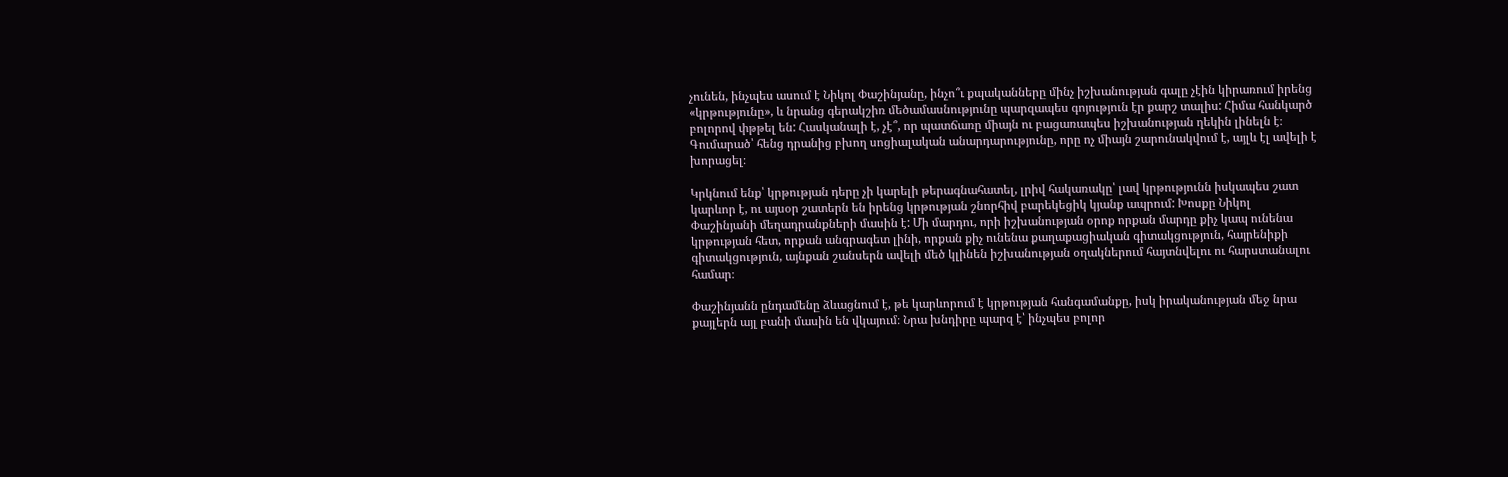չունեն, ինչպես ասում է Նիկոլ Փաշինյանը, ինչո՞ւ քպականները մինչ իշխանության գալը չէին կիրառում իրենց «կրթությունը», և նրանց գերակշիռ մեծամասնությունը պարզապես գոյություն էր քարշ տալիս: Հիմա հանկարծ բոլորով փթթել են: Հասկանալի է, չէ՞, որ պատճառը միայն ու բացառապես իշխանության ղեկին լինելն է։ Գումարած՝ հենց դրանից բխող սոցիալական անարդարությունը, որը ոչ միայն շարունակվում է, այլև էլ ավելի է խորացել։

Կրկնում ենք՝ կրթության դերը չի կարելի թերագնահատել, լրիվ հակառակը՝ լավ կրթությունն իսկապես շատ կարևոր է, ու այսօր շատերն են իրենց կրթության շնորհիվ բարեկեցիկ կյանք ապրում: Խոսքը Նիկոլ Փաշինյանի մեղադրանքների մասին է: Մի մարդու, որի իշխանության օրոք որքան մարդը քիչ կապ ունենա կրթության հետ, որքան անգրագետ լինի, որքան քիչ ունենա քաղաքացիական գիտակցություն, հայրենիքի գիտակցություն, այնքան շանսերն ավելի մեծ կլինեն իշխանության օղակներում հայտնվելու ու հարստանալու համար։

Փաշինյանն ընդամենը ձևացնում է, թե կարևորում է կրթության հանգամանքը, իսկ իրականության մեջ նրա քայլերն այլ բանի մասին են վկայում։ Նրա խնդիրը պարզ է՝ ինչպես բոլոր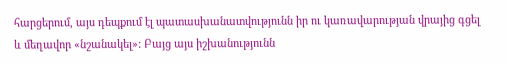հարցերում, այս դեպքում էլ պատասխանատվությունն իր ու կառավարության վրայից գցել և մեղավոր «նշանակել»: Բայց այս իշխանությունն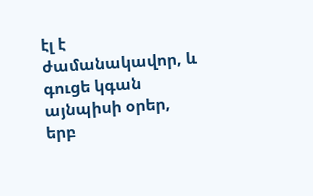էլ է ժամանակավոր, և գուցե կգան այնպիսի օրեր, երբ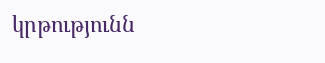կրթությունն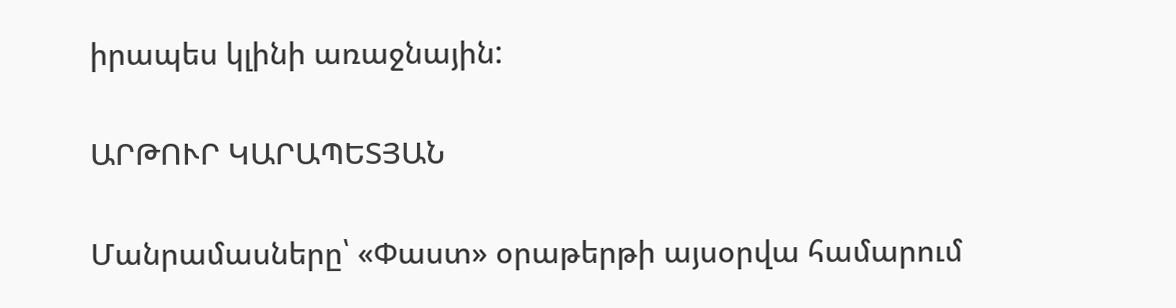իրապես կլինի առաջնային:

ԱՐԹՈՒՐ ԿԱՐԱՊԵՏՅԱՆ

Մանրամասները՝ «Փաստ» օրաթերթի այսօրվա համարում